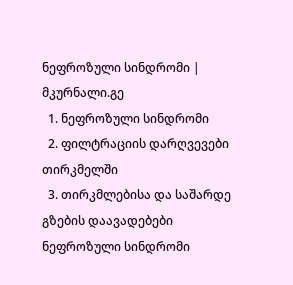ნეფროზული სინდრომი | მკურნალი.გე
  1. ნეფროზული სინდრომი
  2. ფილტრაციის დარღვევები თირკმელში
  3. თირკმლებისა და საშარდე გზების დაავადებები
ნეფროზული სინდრომი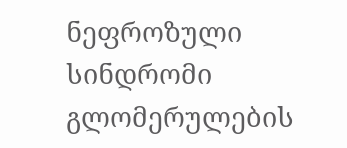ნეფროზული სინდრომი გლომერულების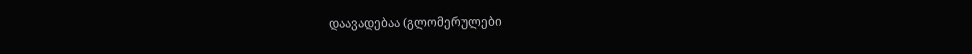დაავადებაა (გლომერულები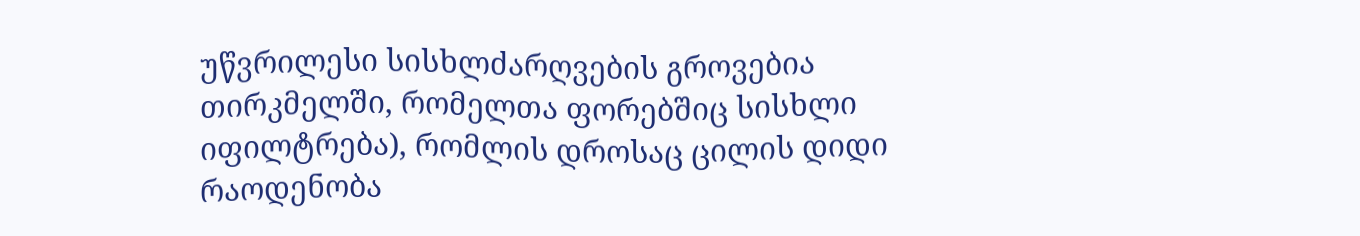უწვრილესი სისხლძარღვების გროვებია თირკმელში, რომელთა ფორებშიც სისხლი იფილტრება), რომლის დროსაც ცილის დიდი რაოდენობა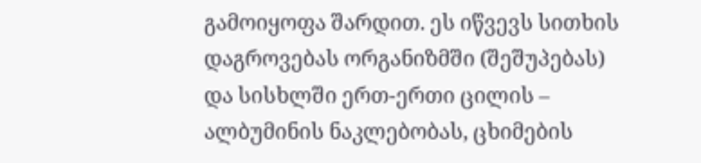გამოიყოფა შარდით. ეს იწვევს სითხის დაგროვებას ორგანიზმში (შეშუპებას) და სისხლში ერთ-ერთი ცილის – ალბუმინის ნაკლებობას, ცხიმების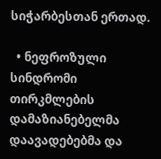სიჭარბესთან ერთად.

  • ნეფროზული სინდრომი თირკმლების დამაზიანებელმა დაავადებებმა და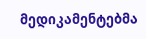მედიკამენტებმა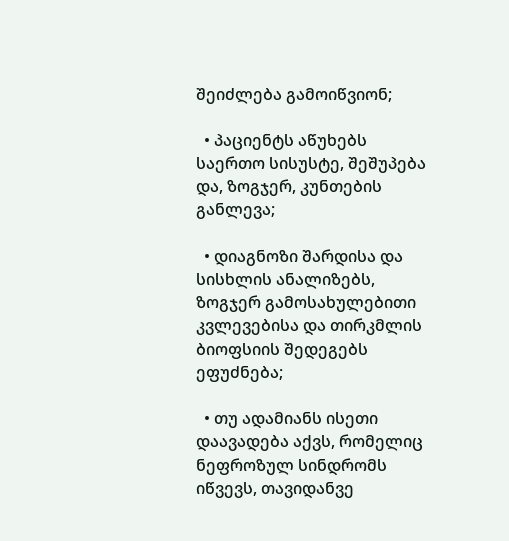შეიძლება გამოიწვიონ;

  • პაციენტს აწუხებს საერთო სისუსტე, შეშუპება და, ზოგჯერ, კუნთების განლევა;

  • დიაგნოზი შარდისა და სისხლის ანალიზებს, ზოგჯერ გამოსახულებითი კვლევებისა და თირკმლის ბიოფსიის შედეგებს ეფუძნება;

  • თუ ადამიანს ისეთი დაავადება აქვს, რომელიც ნეფროზულ სინდრომს იწვევს, თავიდანვე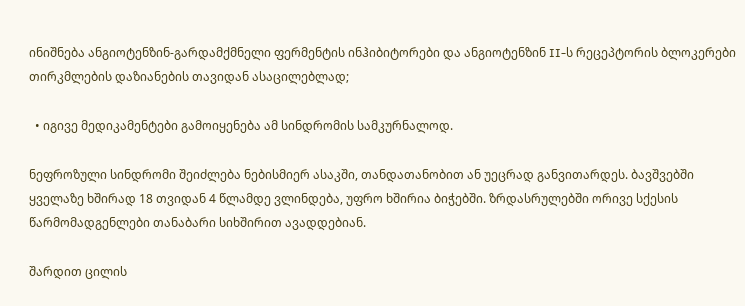ინიშნება ანგიოტენზინ-გარდამქმნელი ფერმენტის ინჰიბიტორები და ანგიოტენზინ II-ს რეცეპტორის ბლოკერები თირკმლების დაზიანების თავიდან ასაცილებლად;

  • იგივე მედიკამენტები გამოიყენება ამ სინდრომის სამკურნალოდ.

ნეფროზული სინდრომი შეიძლება ნებისმიერ ასაკში, თანდათანობით ან უეცრად განვითარდეს. ბავშვებში ყველაზე ხშირად 18 თვიდან 4 წლამდე ვლინდება, უფრო ხშირია ბიჭებში. ზრდასრულებში ორივე სქესის წარმომადგენლები თანაბარი სიხშირით ავადდებიან.

შარდით ცილის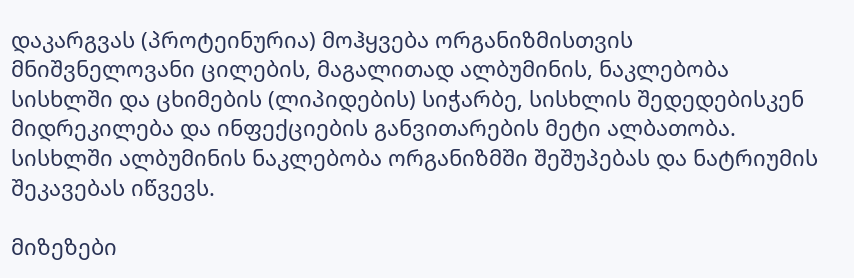დაკარგვას (პროტეინურია) მოჰყვება ორგანიზმისთვის მნიშვნელოვანი ცილების, მაგალითად ალბუმინის, ნაკლებობა სისხლში და ცხიმების (ლიპიდების) სიჭარბე, სისხლის შედედებისკენ მიდრეკილება და ინფექციების განვითარების მეტი ალბათობა. სისხლში ალბუმინის ნაკლებობა ორგანიზმში შეშუპებას და ნატრიუმის შეკავებას იწვევს.

მიზეზები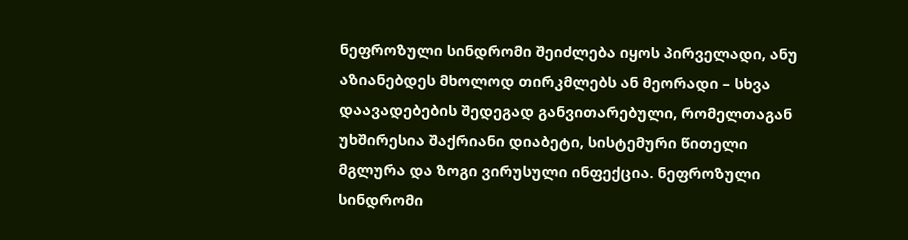ნეფროზული სინდრომი შეიძლება იყოს პირველადი, ანუ აზიანებდეს მხოლოდ თირკმლებს ან მეორადი – სხვა დაავადებების შედეგად განვითარებული, რომელთაგან უხშირესია შაქრიანი დიაბეტი, სისტემური წითელი მგლურა და ზოგი ვირუსული ინფექცია. ნეფროზული სინდრომი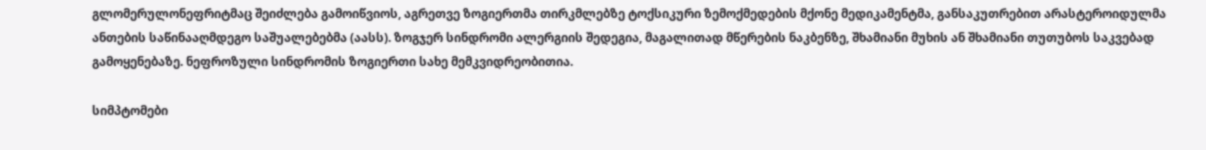გლომერულონეფრიტმაც შეიძლება გამოიწვიოს, აგრეთვე ზოგიერთმა თირკმლებზე ტოქსიკური ზემოქმედების მქონე მედიკამენტმა, განსაკუთრებით არასტეროიდულმა ანთების საწინააღმდეგო საშუალებებმა (აასს). ზოგჯერ სინდრომი ალერგიის შედეგია, მაგალითად მწერების ნაკბენზე, შხამიანი მუხის ან შხამიანი თუთუბოს საკვებად გამოყენებაზე. ნეფროზული სინდრომის ზოგიერთი სახე მემკვიდრეობითია.

სიმპტომები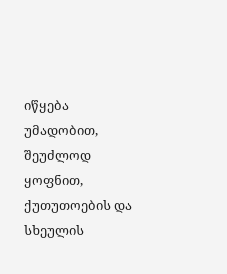იწყება უმადობით, შეუძლოდ ყოფნით, ქუთუთოების და სხეულის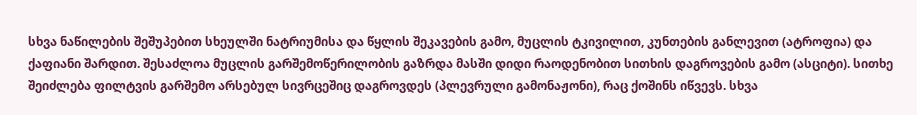სხვა ნაწილების შეშუპებით სხეულში ნატრიუმისა და წყლის შეკავების გამო, მუცლის ტკივილით, კუნთების განლევით (ატროფია) და ქაფიანი შარდით. შესაძლოა მუცლის გარშემოწერილობის გაზრდა მასში დიდი რაოდენობით სითხის დაგროვების გამო (ასციტი). სითხე შეიძლება ფილტვის გარშემო არსებულ სივრცეშიც დაგროვდეს (პლევრული გამონაჟონი), რაც ქოშინს იწვევს. სხვა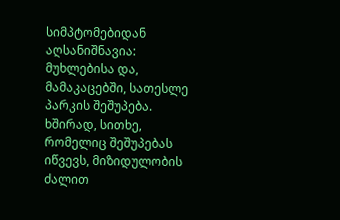სიმპტომებიდან აღსანიშნავია: მუხლებისა და, მამაკაცებში, სათესლე პარკის შეშუპება. ხშირად, სითხე, რომელიც შეშუპებას იწვევს, მიზიდულობის ძალით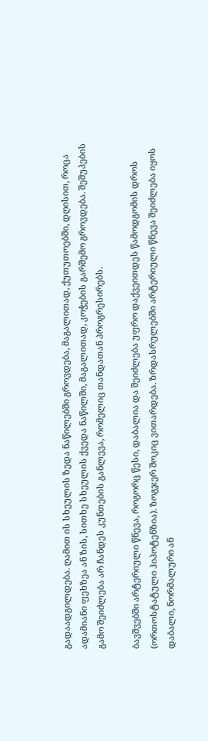გადაადგილდება. ღამით ის სხეულის ზედა ნაწილებში გროვდება, მაგალითად, ქუთუთოებში, დღისით, როცა ადამიანი ფეხზეა ან ზის, სითხე სხეულის ქვედა ნაწილში, მაგალითად, კოჭების გარშემო გროვდება. შეშუპების გამო შეიძლება არ ჩანდეს კუნთების განლევა, რომელიც თანდათან პროგრესირებს.

ბავშვებში არტერიული წნევა, როგორც წესი, დაბალია და შეიძლება უფრო დაქვეითდეს წამოდგომის დროს (ორთოსტატული ჰიპოტენზია). ზოგჯერ შოკიც ვითარდება. ზრდასრულებში არტერიული წნევა შეიძლება იყოს დაბალი, ნორმალური ან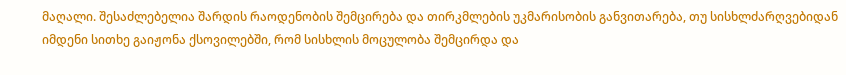მაღალი. შესაძლებელია შარდის რაოდენობის შემცირება და თირკმლების უკმარისობის განვითარება, თუ სისხლძარღვებიდან იმდენი სითხე გაიჟონა ქსოვილებში, რომ სისხლის მოცულობა შემცირდა და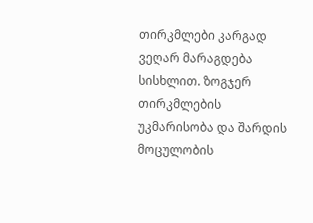თირკმლები კარგად ვეღარ მარაგდება სისხლით. ზოგჯერ თირკმლების უკმარისობა და შარდის მოცულობის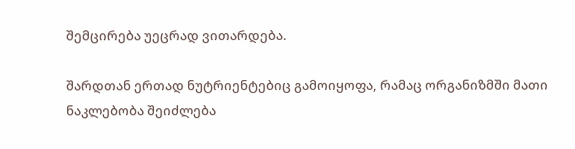შემცირება უეცრად ვითარდება.

შარდთან ერთად ნუტრიენტებიც გამოიყოფა, რამაც ორგანიზმში მათი ნაკლებობა შეიძლება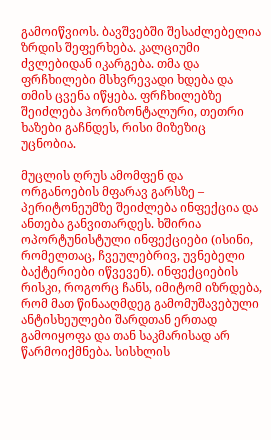გამოიწვიოს. ბავშვებში შესაძლებელია ზრდის შეფერხება. კალციუმი ძვლებიდან იკარგება. თმა და ფრჩხილები მსხვრევადი ხდება და თმის ცვენა იწყება. ფრჩხილებზე შეიძლება ჰორიზონტალური, თეთრი ხაზები გაჩნდეს, რისი მიზეზიც უცნობია.

მუცლის ღრუს ამომფენ და ორგანოების მფარავ გარსზე – პერიტონეუმზე შეიძლება ინფექცია და ანთება განვითარდეს. ხშირია ოპორტუნისტული ინფექციები (ისინი, რომელთაც, ჩვეულებრივ, უვნებელი ბაქტერიები იწვევენ). ინფექციების რისკი, როგორც ჩანს, იმიტომ იზრდება, რომ მათ წინააღმდეგ გამომუშავებული ანტისხეულები შარდთან ერთად გამოიყოფა და თან საკმარისად არ წარმოიქმნება. სისხლის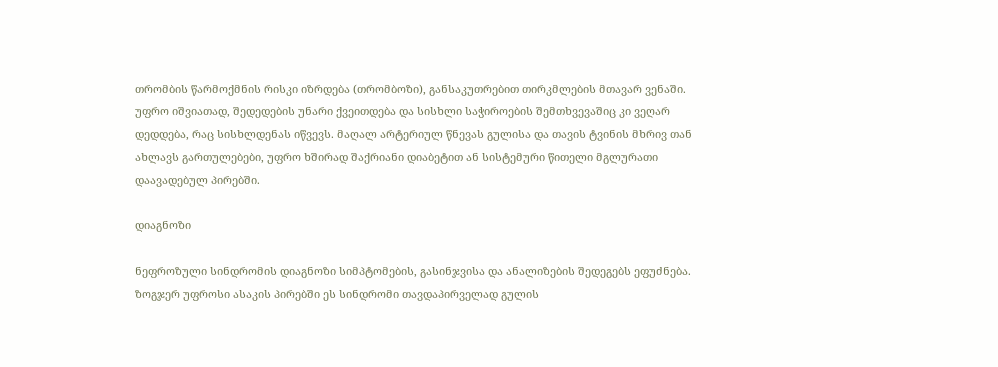თრომბის წარმოქმნის რისკი იზრდება (თრომბოზი), განსაკუთრებით თირკმლების მთავარ ვენაში. უფრო იშვიათად, შედედების უნარი ქვეითდება და სისხლი საჭიროების შემთხვევაშიც კი ვეღარ დედდება, რაც სისხლდენას იწვევს. მაღალ არტერიულ წნევას გულისა და თავის ტვინის მხრივ თან ახლავს გართულებები, უფრო ხშირად შაქრიანი დიაბეტით ან სისტემური წითელი მგლურათი დაავადებულ პირებში.

დიაგნოზი

ნეფროზული სინდრომის დიაგნოზი სიმპტომების, გასინჯვისა და ანალიზების შედეგებს ეფუძნება. ზოგჯერ უფროსი ასაკის პირებში ეს სინდრომი თავდაპირველად გულის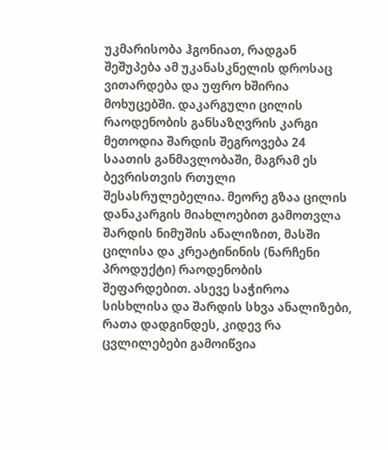უკმარისობა ჰგონიათ, რადგან შეშუპება ამ უკანასკნელის დროსაც ვითარდება და უფრო ხშირია მოხუცებში. დაკარგული ცილის რაოდენობის განსაზღვრის კარგი მეთოდია შარდის შეგროვება 24 საათის განმავლობაში, მაგრამ ეს ბევრისთვის რთული შესასრულებელია. მეორე გზაა ცილის დანაკარგის მიახლოებით გამოთვლა შარდის ნიმუშის ანალიზით, მასში ცილისა და კრეატინინის (ნარჩენი პროდუქტი) რაოდენობის შეფარდებით. ასევე საჭიროა სისხლისა და შარდის სხვა ანალიზები, რათა დადგინდეს, კიდევ რა ცვლილებები გამოიწვია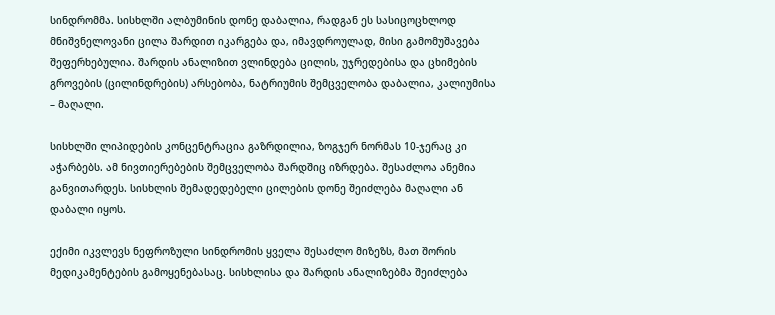სინდრომმა. სისხლში ალბუმინის დონე დაბალია, რადგან ეს სასიცოცხლოდ მნიშვნელოვანი ცილა შარდით იკარგება და, იმავდროულად, მისი გამომუშავება შეფერხებულია. შარდის ანალიზით ვლინდება ცილის, უჯრედებისა და ცხიმების გროვების (ცილინდრების) არსებობა, ნატრიუმის შემცველობა დაბალია, კალიუმისა – მაღალი.

სისხლში ლიპიდების კონცენტრაცია გაზრდილია, ზოგჯერ ნორმას 10-ჯერაც კი აჭარბებს. ამ ნივთიერებების შემცველობა შარდშიც იზრდება. შესაძლოა ანემია განვითარდეს. სისხლის შემადედებელი ცილების დონე შეიძლება მაღალი ან დაბალი იყოს.

ექიმი იკვლევს ნეფროზული სინდრომის ყველა შესაძლო მიზეზს, მათ შორის მედიკამენტების გამოყენებასაც. სისხლისა და შარდის ანალიზებმა შეიძლება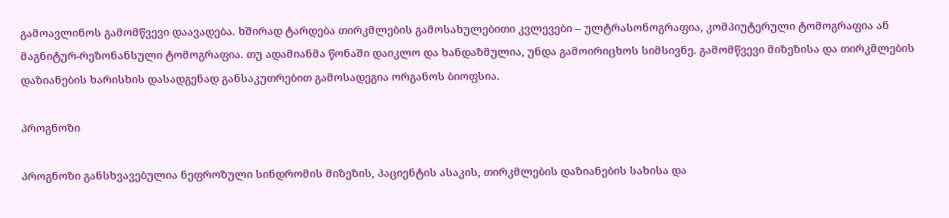გამოავლინოს გამომწვევი დაავადება. ხშირად ტარდება თირკმლების გამოსახულებითი კვლევები – ულტრასონოგრაფია, კომპიუტერული ტომოგრაფია ან მაგნიტურ-რეზონანსული ტომოგრაფია. თუ ადამიანმა წონაში დაიკლო და ხანდაზმულია, უნდა გამოირიცხოს სიმსივნე. გამომწვევი მიზეზისა და თირკმლების დაზიანების ხარისხის დასადგენად განსაკუთრებით გამოსადეგია ორგანოს ბიოფსია.

პროგნოზი

პროგნოზი განსხვავებულია ნეფროზული სინდრომის მიზეზის, პაციენტის ასაკის, თირკმლების დაზიანების სახისა და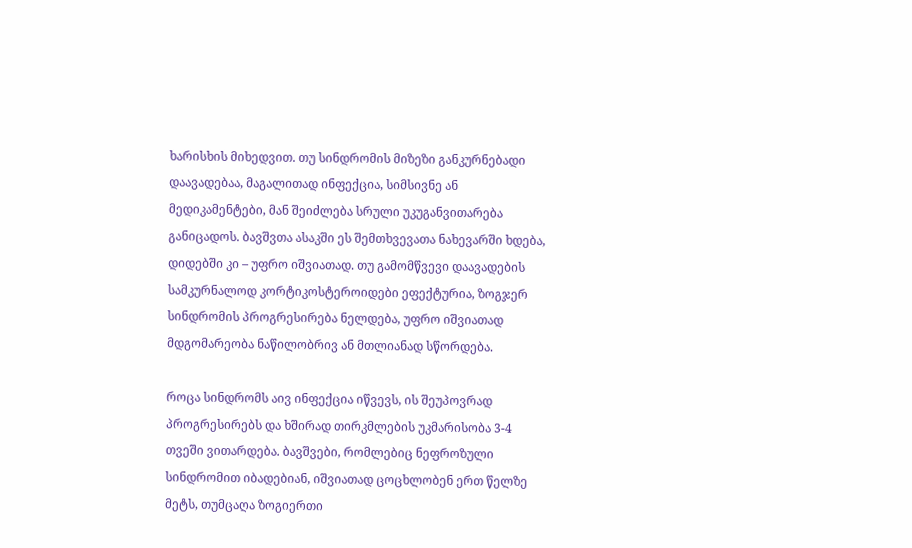ხარისხის მიხედვით. თუ სინდრომის მიზეზი განკურნებადი დაავადებაა, მაგალითად ინფექცია, სიმსივნე ან მედიკამენტები, მან შეიძლება სრული უკუგანვითარება განიცადოს. ბავშვთა ასაკში ეს შემთხვევათა ნახევარში ხდება, დიდებში კი – უფრო იშვიათად. თუ გამომწვევი დაავადების სამკურნალოდ კორტიკოსტეროიდები ეფექტურია, ზოგჯერ სინდრომის პროგრესირება ნელდება, უფრო იშვიათად მდგომარეობა ნაწილობრივ ან მთლიანად სწორდება.

როცა სინდრომს აივ ინფექცია იწვევს, ის შეუპოვრად პროგრესირებს და ხშირად თირკმლების უკმარისობა 3-4 თვეში ვითარდება. ბავშვები, რომლებიც ნეფროზული სინდრომით იბადებიან, იშვიათად ცოცხლობენ ერთ წელზე მეტს, თუმცაღა ზოგიერთი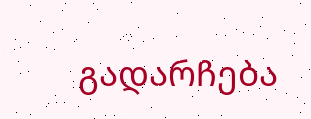გადარჩება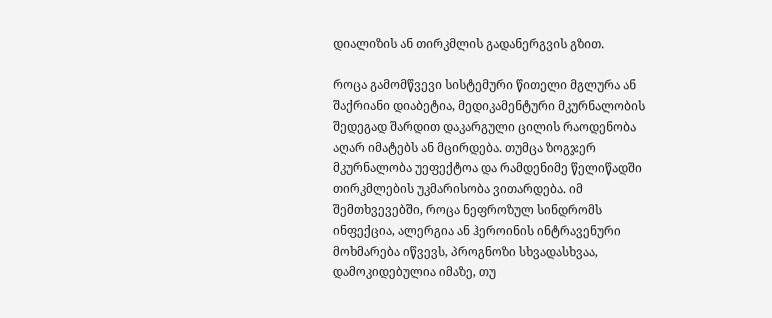დიალიზის ან თირკმლის გადანერგვის გზით.

როცა გამომწვევი სისტემური წითელი მგლურა ან შაქრიანი დიაბეტია, მედიკამენტური მკურნალობის შედეგად შარდით დაკარგული ცილის რაოდენობა აღარ იმატებს ან მცირდება. თუმცა ზოგჯერ მკურნალობა უეფექტოა და რამდენიმე წელიწადში თირკმლების უკმარისობა ვითარდება. იმ შემთხვევებში, როცა ნეფროზულ სინდრომს ინფექცია, ალერგია ან ჰეროინის ინტრავენური მოხმარება იწვევს, პროგნოზი სხვადასხვაა, დამოკიდებულია იმაზე, თუ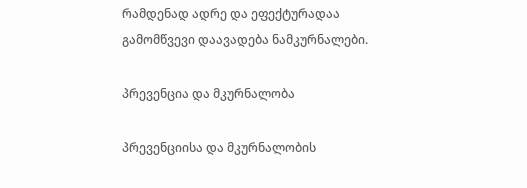რამდენად ადრე და ეფექტურადაა გამომწვევი დაავადება ნამკურნალები.

პრევენცია და მკურნალობა

პრევენციისა და მკურნალობის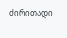ძირითადი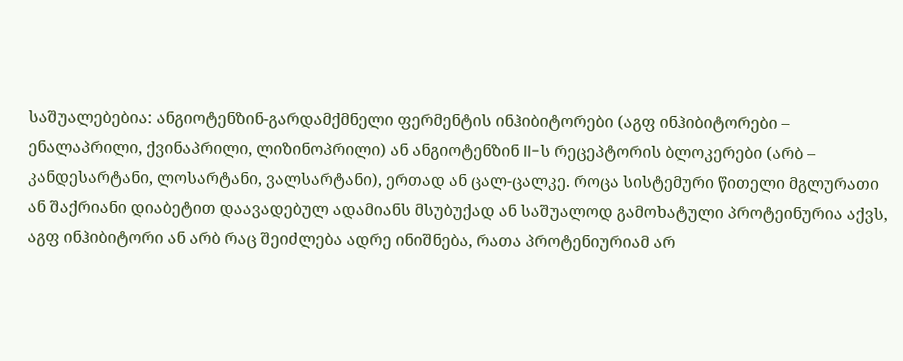საშუალებებია: ანგიოტენზინ-გარდამქმნელი ფერმენტის ინჰიბიტორები (აგფ ინჰიბიტორები – ენალაპრილი, ქვინაპრილი, ლიზინოპრილი) ან ანგიოტენზინ II-ს რეცეპტორის ბლოკერები (არბ – კანდესარტანი, ლოსარტანი, ვალსარტანი), ერთად ან ცალ-ცალკე. როცა სისტემური წითელი მგლურათი ან შაქრიანი დიაბეტით დაავადებულ ადამიანს მსუბუქად ან საშუალოდ გამოხატული პროტეინურია აქვს, აგფ ინჰიბიტორი ან არბ რაც შეიძლება ადრე ინიშნება, რათა პროტენიურიამ არ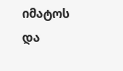იმატოს და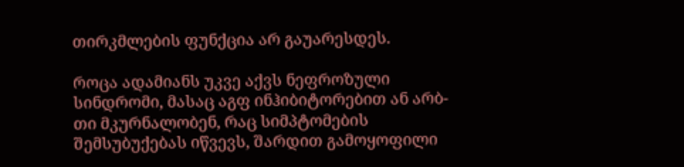თირკმლების ფუნქცია არ გაუარესდეს.

როცა ადამიანს უკვე აქვს ნეფროზული სინდრომი, მასაც აგფ ინჰიბიტორებით ან არბ-თი მკურნალობენ, რაც სიმპტომების შემსუბუქებას იწვევს, შარდით გამოყოფილი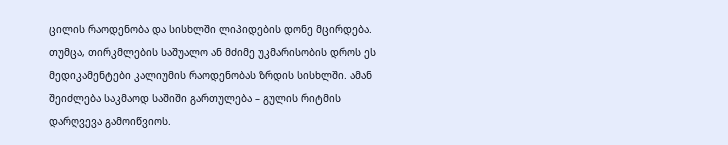ცილის რაოდენობა და სისხლში ლიპიდების დონე მცირდება. თუმცა, თირკმლების საშუალო ან მძიმე უკმარისობის დროს ეს მედიკამენტები კალიუმის რაოდენობას ზრდის სისხლში. ამან შეიძლება საკმაოდ საშიში გართულება – გულის რიტმის დარღვევა გამოიწვიოს.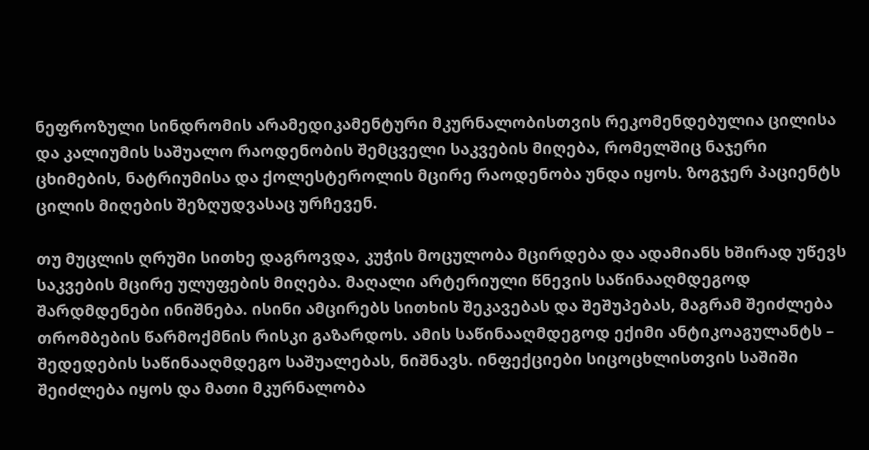ნეფროზული სინდრომის არამედიკამენტური მკურნალობისთვის რეკომენდებულია ცილისა და კალიუმის საშუალო რაოდენობის შემცველი საკვების მიღება, რომელშიც ნაჯერი ცხიმების, ნატრიუმისა და ქოლესტეროლის მცირე რაოდენობა უნდა იყოს. ზოგჯერ პაციენტს ცილის მიღების შეზღუდვასაც ურჩევენ.

თუ მუცლის ღრუში სითხე დაგროვდა, კუჭის მოცულობა მცირდება და ადამიანს ხშირად უწევს საკვების მცირე ულუფების მიღება. მაღალი არტერიული წნევის საწინააღმდეგოდ შარდმდენები ინიშნება. ისინი ამცირებს სითხის შეკავებას და შეშუპებას, მაგრამ შეიძლება თრომბების წარმოქმნის რისკი გაზარდოს. ამის საწინააღმდეგოდ ექიმი ანტიკოაგულანტს – შედედების საწინააღმდეგო საშუალებას, ნიშნავს. ინფექციები სიცოცხლისთვის საშიში შეიძლება იყოს და მათი მკურნალობა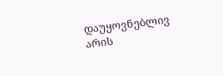დაუყოვნებლივ არის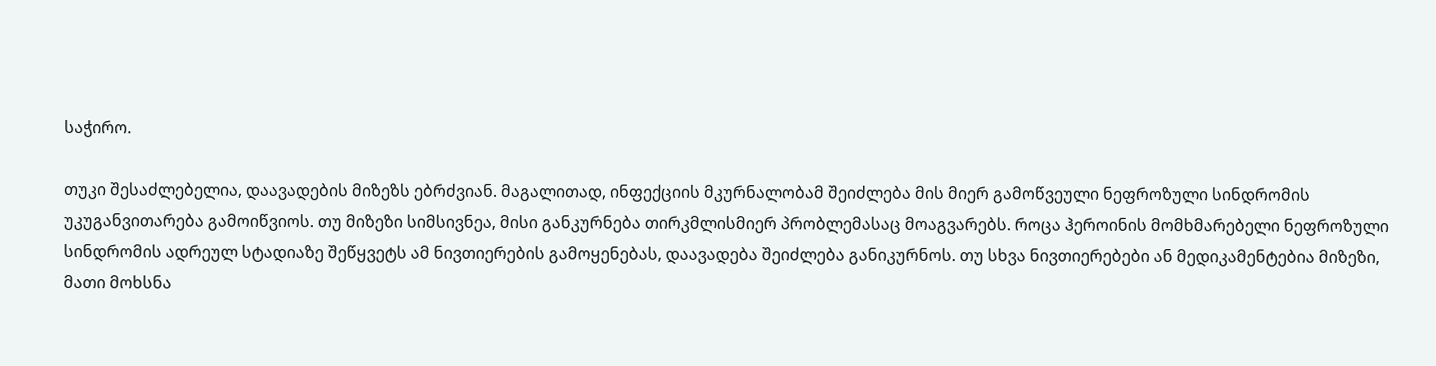საჭირო.

თუკი შესაძლებელია, დაავადების მიზეზს ებრძვიან. მაგალითად, ინფექციის მკურნალობამ შეიძლება მის მიერ გამოწვეული ნეფროზული სინდრომის უკუგანვითარება გამოიწვიოს. თუ მიზეზი სიმსივნეა, მისი განკურნება თირკმლისმიერ პრობლემასაც მოაგვარებს. როცა ჰეროინის მომხმარებელი ნეფროზული სინდრომის ადრეულ სტადიაზე შეწყვეტს ამ ნივთიერების გამოყენებას, დაავადება შეიძლება განიკურნოს. თუ სხვა ნივთიერებები ან მედიკამენტებია მიზეზი, მათი მოხსნა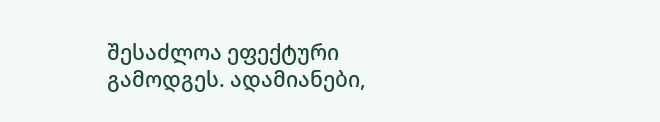შესაძლოა ეფექტური გამოდგეს. ადამიანები,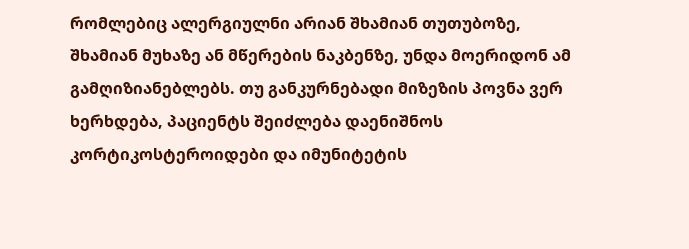რომლებიც ალერგიულნი არიან შხამიან თუთუბოზე, შხამიან მუხაზე ან მწერების ნაკბენზე, უნდა მოერიდონ ამ გამღიზიანებლებს. თუ განკურნებადი მიზეზის პოვნა ვერ ხერხდება, პაციენტს შეიძლება დაენიშნოს კორტიკოსტეროიდები და იმუნიტეტის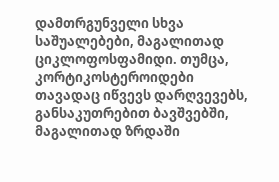დამთრგუნველი სხვა საშუალებები, მაგალითად ციკლოფოსფამიდი. თუმცა, კორტიკოსტეროიდები თავადაც იწვევს დარღვევებს, განსაკუთრებით ბავშვებში, მაგალითად ზრდაში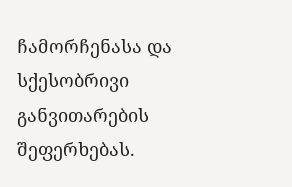ჩამორჩენასა და სქესობრივი განვითარების შეფერხებას.